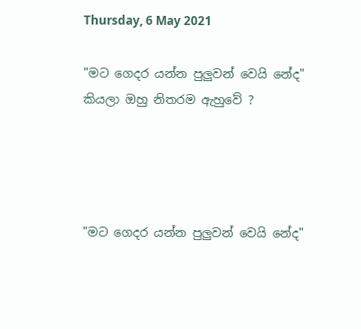Thursday, 6 May 2021

"මට ගෙදර යන්න පුලුවන් වෙයි නේද" කියලා ඔහු නිතරම ඇහුවේ ?




"මට ගෙදර යන්න පුලුවන් වෙයි නේද"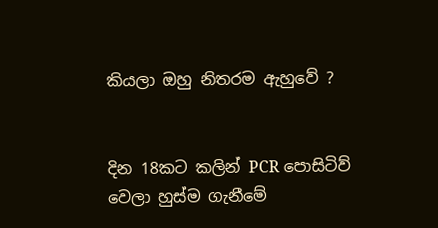කියලා ඔහු නිතරම ඇහුවේ ?


දින 18කට කලින් PCR පොසිටිව් වෙලා හුස්ම ගැනීමේ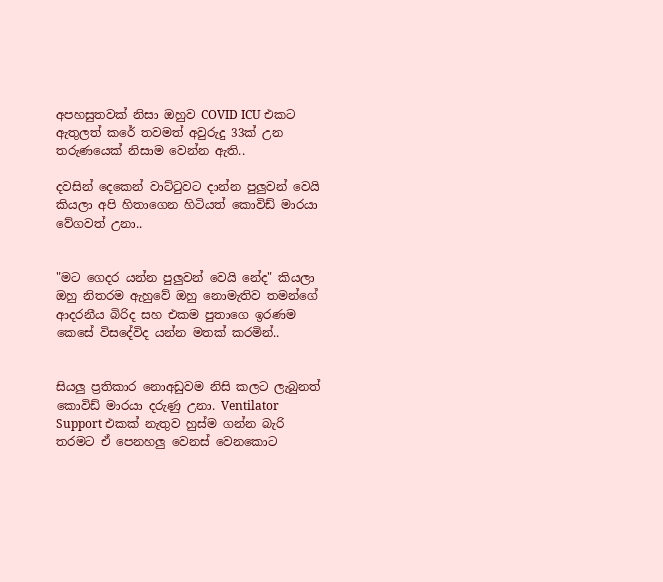අපහසුතවක් නිසා ඔහුව COVID ICU එකට ඇතුලත් කරේ තවමත් අවුරුදු 33ක් උන තරුණයෙක් නිසාම වෙන්න ඇති..

දවසින් දෙකෙන් වාට්ටුවට දාන්න පුලුවන් වෙයි කියලා අපි හිතාගෙන හිටියත් කොවිඩ් මාරයා වේගවත් උනා..


"මට ගෙදර යන්න පුලුවන් වෙයි නේද" කියලා ඔහු නිතරම ඇහුවේ ඔහු නොමැතිව තමන්ගේ ආදරනීය බිරිද සහ එකම පුතාගෙ ඉරණම කෙසේ විසදේවිද යන්න මතක් කරමින්..


සියලු ප්‍රතිකාර නොඅඩුවම නිසි කලට ලැබුනත් කොවිඩ් මාරයා දරුණු උනා. Ventilator Support එකක් නැතුව හුස්ම ගන්න බැරි තරමට ඒ පෙනහලු වෙනස් වෙනකොට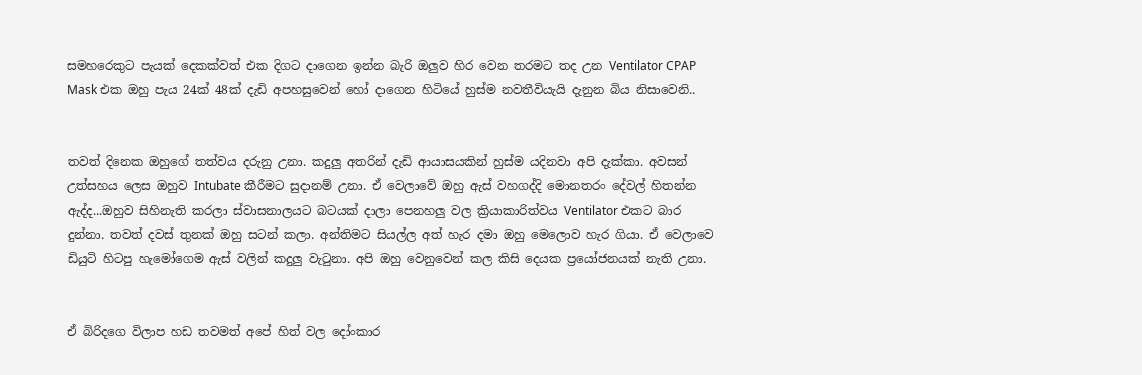සමහරෙකුට පැයක් දෙකක්වත් එක දිගට දාගෙන ඉන්න බැරි ඔලුව හිර වෙන තරමට තද උන Ventilator CPAP Mask එක ඔහු පැය 24ක් 48ක් දැඩි අපහසුවෙන් හෝ දාගෙන හිටියේ හුස්ම නවතීවියැයි දැනුන බිය නිසාවෙනි..


තවත් දිනෙක ඔහුගේ තත්වය දරුනු උනා. කදුලු අතරින් දැඩි ආයාසයකින් හුස්ම යදිනවා අපි දැක්කා. අවසන් උත්සහය ලෙස ඔහුව Intubate කීරීමට සුදානම් උනා. ඒ වෙලාවේ ඔහු ඇස් වහගද්දි මොනතරං දේවල් හිතන්න ඇද්ද...ඔහුව සිහිනැති කරලා ස්වාසනාලයට බටයක් දාලා පෙනහලු වල ක්‍රියාකාරිත්වය Ventilator එකට බාර දුන්නා. තවත් දවස් තුනක් ඔහු සටන් කලා. අන්තිමට සියල්ල අත් හැර දමා ඔහු මෙලොව හැර ගියා. ඒ වෙලාවෙ ඩියුටි හිටපු හැමෝගෙම ඇස් වලින් කදුලු වැටුනා. අපි ඔහු වෙනුවෙන් කල කිසි දෙයක ප්‍රයෝජනයක් නැති උනා.


ඒ බිරිදගෙ විලාප හඩ තවමත් අපේ හිත් වල දෝංකාර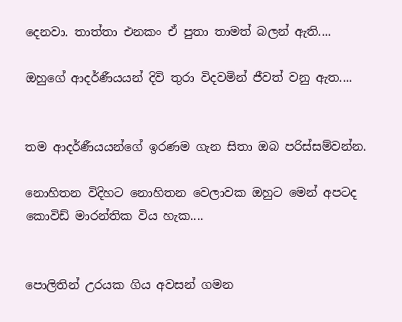දෙනවා. තාත්තා එනකං ඒ පුතා තාමත් බලන් ඇති....

ඔහුගේ ආදර්ණීයයන් දිවි තුරා විදවමින් ජීවත් වනු ඇත....


තම ආදර්ණීයයන්ගේ ඉරණම ගැන සිතා ඔබ පරිස්සම්වන්න.

නොහිතන විදිහට නොහිතන වෙලාවක ඔහුට මෙන් අපටද කොවිඩ් මාරන්තික විය හැක....


පොලිතින් උරයක ගිය අවසන් ගමන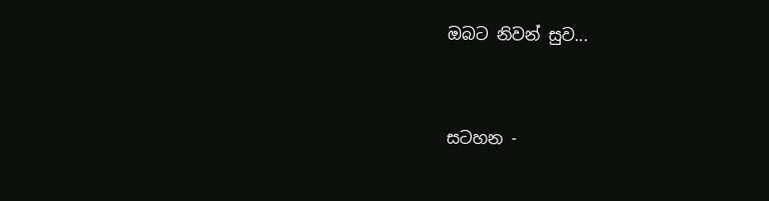ඔබට නිවන් සුව...


සටහන -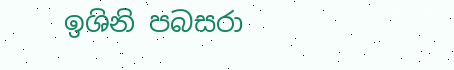ඉශිනි පබසරා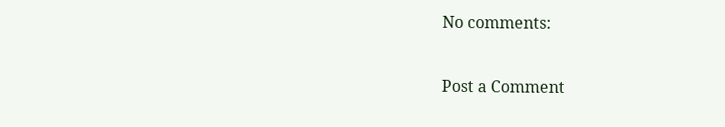No comments:

Post a Comment